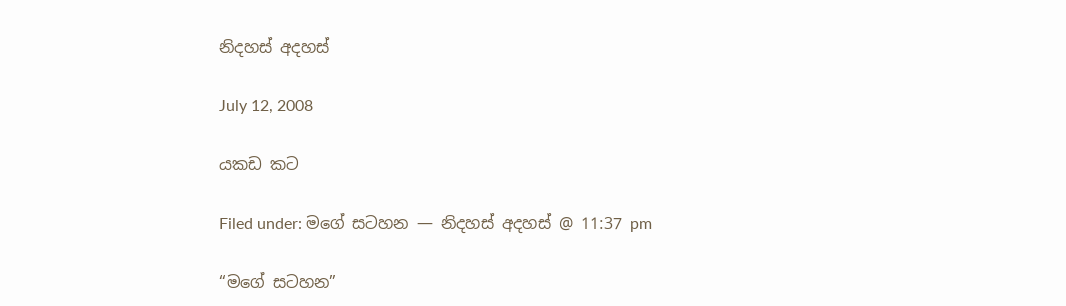නිදහස් අදහස්

July 12, 2008

යකඩ කට

Filed under: මගේ සටහන — නිදහස් අදහස් @ 11:37 pm

“මගේ සටහන”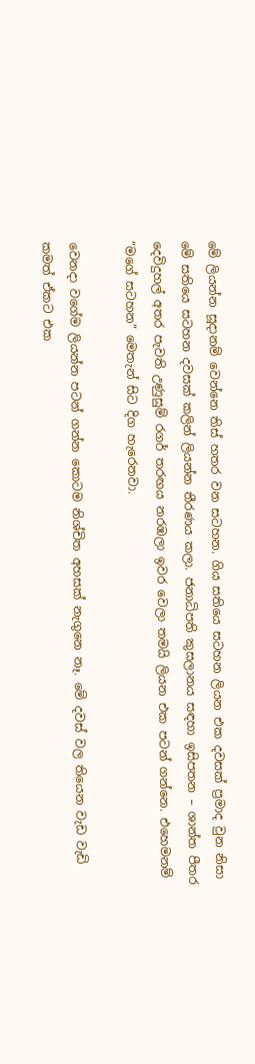මේ ලියන්න සූදානම් වෙන්නෙ තිස් හතර වන සටහන. ගිය සතියෙ සටහන ලියන එක දවසක් ප්‍රමාද වුන නිසා මේ සතියෙ සටහන දවසක් කලින් ලියන්න තීරණය කලා. ජනාධිපති කුසලානය සඳහා ඉසිපතන – ශාන්ත පීතර දෙවිදුහල් අතර පැවති උණුසුම් රගර් තරඟය නරඹලා ඉවර වෙලා තමයි ලියන එක පටන් ගන්නෙ. එහෙමනම් “මගේ සටහන” මෙතැන් සිට දිග හැරෙනවා.

වෙනදා වගේම ලියන්න පටන් ගන්න කොටම නිශ්චිත අහසක් නැගුනෙ නෑ. මේ දවස් වල තියෙන වැඩ වැඩි කමත් ඒකට එක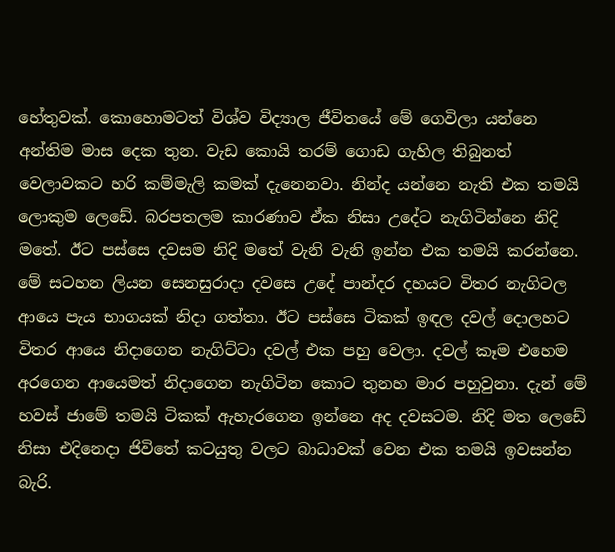හේතුවක්. කොහොමටත් විශ්ව විද්‍යාල ජීවිතයේ මේ ගෙවිලා යන්නෙ අන්තිම මාස දෙක තුන. වැඩ කොයි තරම් ගොඩ ගැහිල තිබුනත් වෙලාවකට හරි කම්මැලි කමක් දැනෙනවා. නින්ද යන්නෙ නැති එක තමයි ලොකුම ලෙඩේ. බරපතලම කාරණාව ඒක නිසා උදේට නැගිටින්නෙ නිදි මතේ. ඊට පස්සෙ දවසම නිදි මතේ වැනි වැනි ඉන්න එක තමයි කරන්නෙ. මේ සටහන ලියන සෙනසුරාදා දවසෙ උදේ පාන්දර දහයට විතර නැගිටල ආයෙ පැය භාගයක් නිදා ගත්තා. ඊට පස්සෙ ටිකක් ඉඳල දවල් දොලහට විතර ආයෙ නිදාගෙන නැගිට්ටා දවල් එක පහු වෙලා. දවල් කෑම එහෙම අරගෙන ආයෙමත් නිදාගෙන නැගිටින කොට තුනහ මාර පහුවුනා. දැන් මේ හවස් ජාමේ තමයි ටිකක් ඇහැරගෙන ඉන්නෙ අද දවසටම. නිදි මත ලෙඩේ නිසා එදිනෙදා ජිවිතේ කටයුතු වලට බාධාවක් වෙන එක තමයි ඉවසන්න බැරි.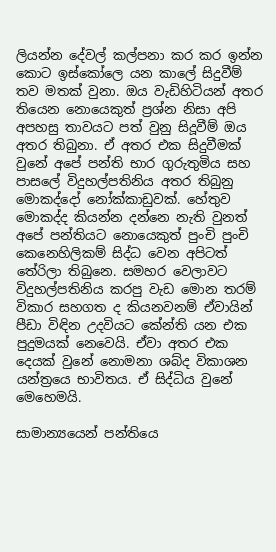ලියන්න දේවල් කල්පනා කර කර ඉන්න කොට ඉස්කෝලෙ යන කාලේ සිදුවීම් තව මතක් වුනා. ඔය වැඩිහිටියන් අතර තියෙන නොයෙකුත් ප්‍රශ්න නිසා අපි අපහසු තාවයට පත් වුනු සිදූවීම් ඔය අතර තිබුනා. ඒ අතර එක සිදුවීමක් වුනේ අපේ පන්ති භාර ගුරුතුමිය සහ පාසලේ විදුහල්පතිනිය අතර තිබුනු මොකද්දෝ නෝක්කාඩුවක්. හේතුව මොකද්ද කියන්න දන්නෙ නැති වුනත් අපේ පන්තියට නොයෙකුත් පුංචි පුංචි කෙනෙහිලිකම් සිද්ධ වෙන අපිටත් තේරිලා තිබුනෙ. සමහර වෙලාවට විදුහල්පතිනිය කරපු වැඩ මොන තරම් විකාර සහගත ද කියනවනම් ඒවායින් පීඩා විඳින උදවියට කේන්ති යන එක පුදුමයක් නෙවෙයි. ඒවා අතර එක දෙයක් වුනේ නොමනා ශබ්ද විකාශන යන්ත්‍රයෙ භාවිතය. ඒ සිද්ධිය වුනේ මෙහෙමයි.

සාමාන්‍යයෙන් පන්තියෙ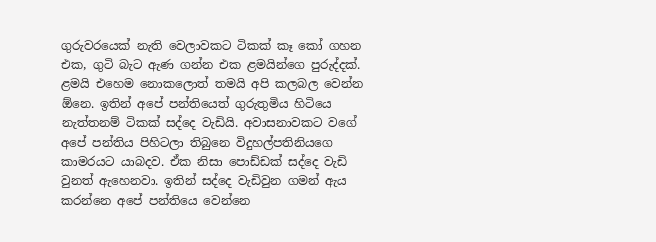ගුරුවරයෙක් නැති වෙලාවකට ටිකක් කෑ කෝ ගහන එක, ගුටි බැට ඇණ ගන්න එක ළමයින්ගෙ පුරුද්දක්. ළමයි එහෙම නොකලොත් තමයි අපි කලබල වෙන්න ඕනෙ. ඉතින් අපේ පන්තියෙත් ගුරුතුමිය හිටියෙ නැත්තනම් ටිකක් සද්දෙ වැඩියි. අවාසනාවකට වගේ අපේ පන්තිය පිහිටලා තිබුනෙ විදුහල්පතිනියගෙ කාමරයට යාබදව. ඒක නිසා පොඩ්ඩක් සද්දෙ වැඩි වුනත් ඇහෙනවා. ඉතින් සද්දෙ වැඩිවුන ගමන් ඇය කරන්නෙ අපේ පන්තියෙ වෙන්නෙ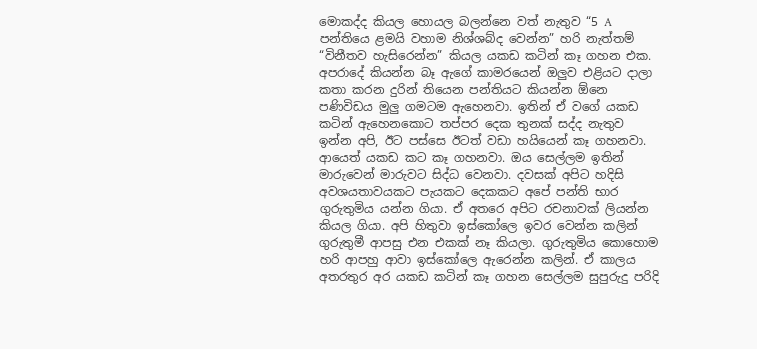මොකද්ද කියල හොයල බලන්නෙ වත් නැතුව “5 A පන්තියෙ ළමයි වහාම නිශ්ශබ්ද වෙන්න” හරි නැත්තම් “විනීතව හැසිරෙන්න” කියල යකඩ කටින් කෑ ගහන එක. අපරාදේ කියන්න බෑ ඇගේ කාමරයෙන් ඔලුව එළියට දාලා කතා කරන දුරින් තියෙන පන්තියට කියන්න ඕනෙ පණිවිඩය මුලු ගමටම ඇහෙනවා. ඉතින් ඒ වගේ යකඩ කටින් ඇහෙනකොට තප්පර දෙක තුනක් සද්ද නැතුව ඉන්න අපි, ඊට පස්සෙ ඊටත් වඩා හයියෙන් කෑ ගහනවා. ආයෙත් යකඩ කට කෑ ගහනවා. ඔය සෙල්ලම ඉතින් මාරුවෙන් මාරුවට සිද්ධ වෙනවා. දවසක් අපිට හදිසි අවශයතාවයකට පැයකට දෙකකට අපේ පන්ති භාර ගුරුතුමිය යන්න ගියා. ඒ අතරෙ අපිට රචනාවක් ලියන්න කියල ගියා. අපි හිතුවා ඉස්කෝලෙ ඉවර වෙන්න කලින් ගුරුතුමී ආපසු එන එකක් නෑ කියලා. ගුරුතුමිය කොහොම හරි ආපහු ආවා ඉස්කෝලෙ ඇරෙන්න කලින්. ඒ කාලය අතරතුර අර යකඩ කටින් කෑ ගහන සෙල්ලම සුපුරුදු පරිදි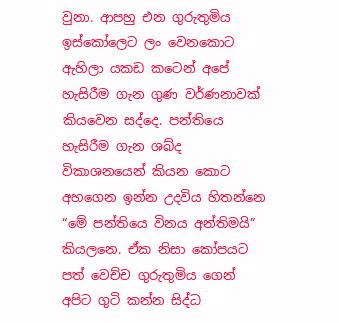වුනා. ආපහු එන ගුරුතුමිය ඉස්කෝලෙට ලං වෙනකොට ඇහිලා යකඩ කටෙන් අපේ හැසිරීම ගැන ගුණ වර්ණනාවක් කියවෙන සද්දෙ. පන්තියෙ හැසිරීම ගැන ශබ්ද විකාශනයෙන් කියන කොට අහගෙන ඉන්න උදවිය හිතන්නෙ “මේ පන්තියෙ විනය අන්තිමයි” කියලනෙ. ඒක නිසා කෝපයට පත් වෙච්ච ගුරුතුමිය ගෙන් අපිට ගුටි කන්න සිද්ධ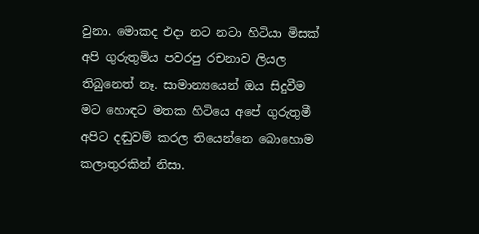වුනා. මොකද එදා නට නටා හිටියා මිසක් අපි ගුරුතුමිය පවරපු රචනාව ලියල තිබුනෙත් නෑ. සාමාන්‍යයෙන් ඔය සිදුවීම මට හොඳට මතක හිටියෙ අපේ ගුරුතුමී අපිට දඬුවම් කරල තියෙන්නෙ බොහොම කලාතුරකින් නිසා.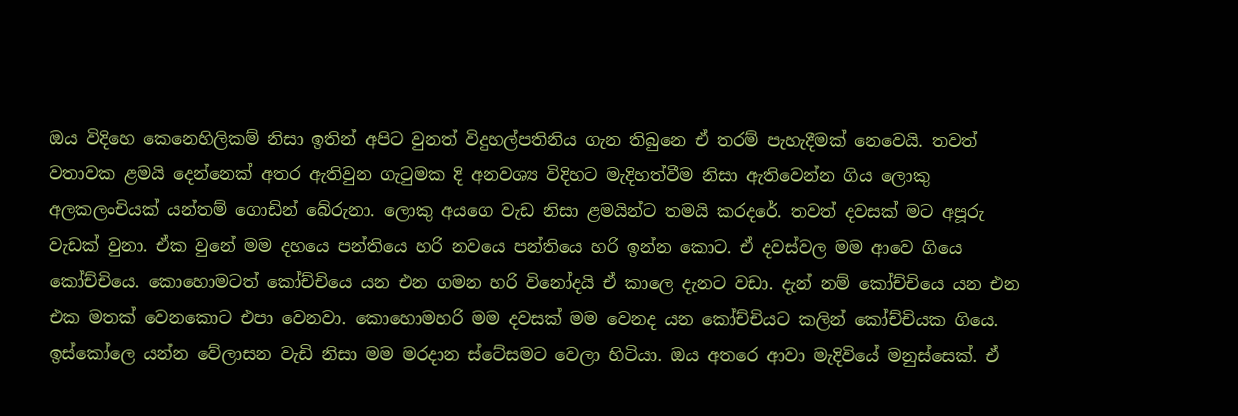ඔය විදිහෙ කෙනෙහිලිකම් නිසා ඉතින් අපිට වුනත් විදුහල්පතිනිය ගැන තිබුනෙ ඒ තරම් පැහැදීමක් නෙවෙයි. තවත් වතාවක ළමයි දෙන්නෙක් අතර ඇතිවුන ගැටුමක දි අනවශ්‍ය විදිහට මැදිහත්වීම නිසා ඇතිවෙන්න ගිය ලොකු අලකලංචියක් යන්තම් ගොඩින් බේරුනා. ලොකු අයගෙ වැඩ නිසා ළමයින්ට තමයි කරදරේ. තවත් දවසක් මට අපූරු වැඩක් වුනා. ඒක වුනේ මම දහයෙ පන්තියෙ හරි නවයෙ පන්තියෙ හරි ඉන්න කොට. ඒ දවස්වල මම ආවෙ ගියෙ කෝච්චියෙ. කොහොමටත් කෝච්චියෙ යන එන ගමන හරි විනෝදයි ඒ කාලෙ දැනට වඩා. දැන් නම් කෝච්චියෙ යන එන එක මතක් වෙනකොට එපා වෙනවා. කොහොමහරි මම දවසක් මම වෙනද යන කෝච්චියට කලින් කෝච්චියක ගියෙ. ඉස්කෝලෙ යන්න වේලාසන වැඩි නිසා මම මරදාන ස්ටේසමට වෙලා හිටියා. ඔය අතරෙ ආවා මැදිවියේ මනුස්සෙක්. ඒ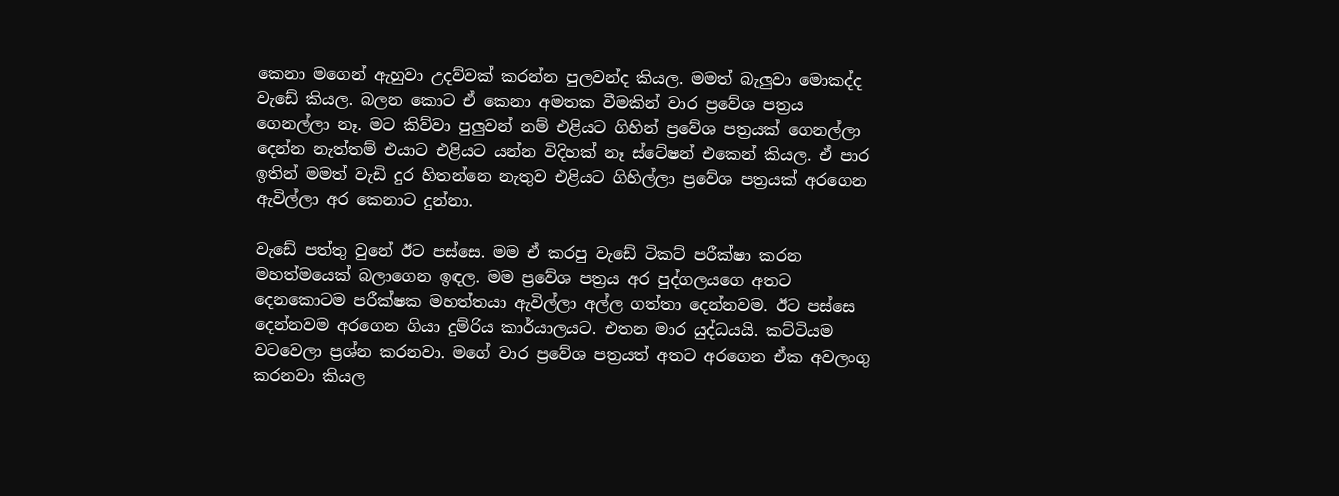කෙනා මගෙන් ඇහුවා උදව්වක් කරන්න පුලවන්ද කියල. මමත් බැලුවා මොකද්ද වැඩේ කියල. බලන කොට ඒ කෙනා අමතක වීමකින් වාර ප්‍රවේශ පත්‍රය ගෙනල්ලා නෑ. මට කිව්වා පුලුවන් නම් එළියට ගිහින් ප්‍රවේශ පත්‍රයක් ගෙනල්ලා දෙන්න නැත්තම් එයාට එළියට යන්න විදිහක් නෑ ස්ටේෂන් එකෙන් කියල. ඒ පාර ඉතින් මමත් වැඩි දුර හිතන්නෙ නැතුව එළියට ගිහිල්ලා ප්‍රවේශ පත්‍රයක් අරගෙන ඇවිල්ලා අර කෙනාට දුන්නා.

වැඩේ පත්තු වුනේ ඊට පස්සෙ. මම ඒ කරපු වැඩේ ටිකට් පරීක්ෂා කරන මහත්මයෙක් බලාගෙන ඉඳල. මම ප්‍රවේශ පත්‍රය අර පුද්ගලයගෙ අතට දෙනකොටම පරීක්ෂක මහත්තයා ඇවිල්ලා අල්ල ගත්තා දෙන්නවම. ඊට පස්සෙ දෙන්නවම අරගෙන ගියා දුම්රිය කාර්යාලයට. එතන මාර යුද්ධයයි. කට්ටියම වටවෙලා ප්‍රශ්න කරනවා. මගේ වාර ප්‍රවේශ පත්‍රයත් අතට අරගෙන ඒක අවලංගු කරනවා කියල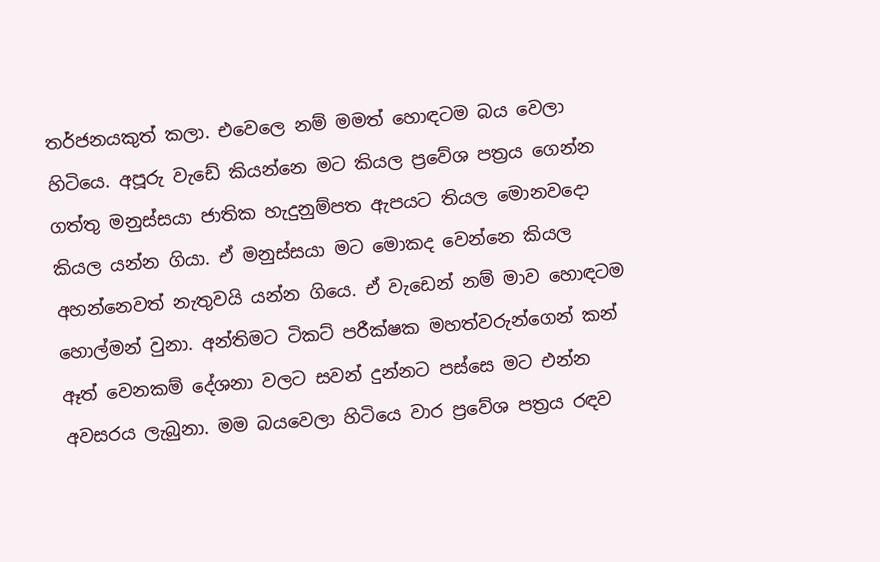තර්ජනයකුත් කලා. එවෙලෙ නම් මමත් හොඳටම බය වෙලා හිටියෙ. අපූරු වැඩේ කියන්නෙ මට කියල ප්‍රවේශ පත්‍රය ගෙන්න ගත්තු මනුස්සයා ජාතික හැදුනුම්පත ඇපයට තියල මොනවදො කියල යන්න ගියා. ඒ මනුස්සයා මට මොකද වෙන්නෙ කියල අහන්නෙවත් නැතුවයි යන්න ගියෙ. ඒ වැඩෙන් නම් මාව හොඳටම හොල්මන් වුනා. අන්තිමට ටිකට් පරීක්ෂක මහත්වරුන්ගෙන් කන් ඈත් වෙනකම් දේශනා වලට සවන් දුන්නට පස්සෙ මට එන්න අවසරය ලැබුනා. මම බයවෙලා හිටියෙ වාර ප්‍රවේශ පත්‍රය රඳව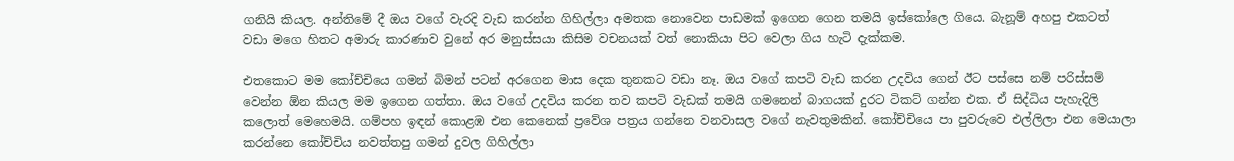ගනියි කියල. අන්තිමේ දී ඔය වගේ වැරදි වැඩ කරන්න ගිහිල්ලා අමතක නොවෙන පාඩමක් ඉගෙන ගෙන තමයි ඉස්කෝලෙ ගියෙ. බැනූම් අහපු එකටත් වඩා මගෙ හිතට අමාරු කාරණාව වුනේ අර මනුස්සයා කිසිම වචනයක් වත් නොකියා පිට වෙලා ගිය හැටි දැක්කම.

එතකොට මම කෝච්චියෙ ගමන් බිමන් පටන් අරගෙන මාස දෙක තුනකට වඩා නෑ. ඔය වගේ කපටි වැඩ කරන උදවිය ගෙන් ඊට පස්සෙ නම් පරිස්සම් වෙන්න ඕන කියල මම ඉගෙන ගත්තා. ඔය වගේ උදවිය කරන තව කපටි වැඩක් තමයි ගමනෙන් බාගයක් දුරට ටිකට් ගන්න එක. ඒ සිද්ධිය පැහැදිලි කලොත් මෙහෙමයි. ගම්පහ ඉඳන් කොළඹ එන කෙනෙක් ප්‍රවේශ පත්‍රය ගන්නෙ වනවාසල වගේ නැවතුමකින්. කෝච්චියෙ පා පුවරුවෙ එල්ලිලා එන මෙයාලා කරන්නෙ කෝච්චිය නවත්තපු ගමන් දුවල ගිහිල්ලා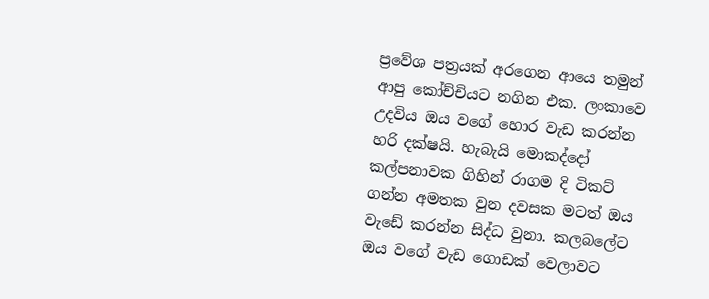ප්‍රවේශ පත්‍රයක් අරගෙන ආයෙ තමුන් ආපු කෝච්චියට නගින එක. ලංකාවෙ උදවිය ඔය වගේ හොර වැඩ කරන්න හරි දක්ෂයි. හැබැයි මොකද්දෝ කල්පනාවක ගිහින් රාගම දි ටිකට් ගන්න අමතක වුන දවසක මටත් ඔය වැඩේ කරන්න සිද්ධ වුනා. කලබලේට ඔය වගේ වැඩ ගොඩක් වෙලාවට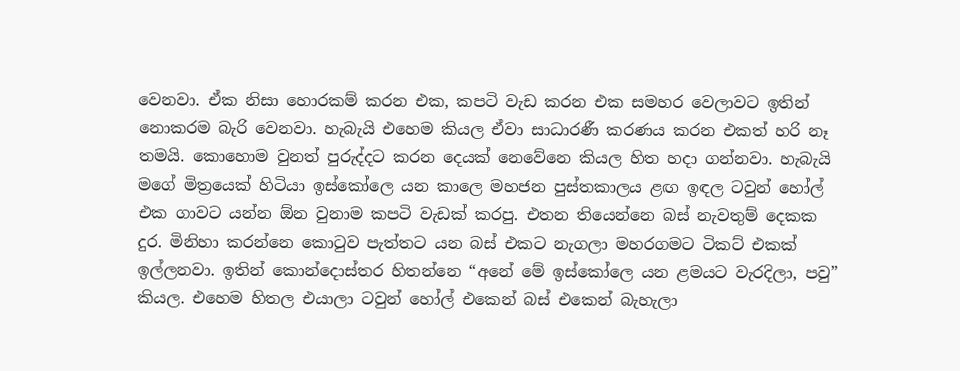වෙනවා. ඒක නිසා හොරකම් කරන එක, කපටි වැඩ කරන එක සමහර වෙලාවට ඉතින් නොකරම බැරි වෙනවා. හැබැයි එහෙම කියල ඒවා සාධාරණී කරණය කරන එකත් හරි නෑ තමයි. කොහොම වුනත් පුරුද්දට කරන දෙයක් නෙවේනෙ කියල හිත හදා ගන්නවා. හැබැයි මගේ මිත්‍රයෙක් හිටියා ඉස්කෝලෙ යන කාලෙ මහජන පුස්තකාලය ළඟ ඉඳල ටවුන් හෝල් එක ගාවට යන්න ඕන වුනාම කපටි වැඩක් කරපු. එතන තියෙන්නෙ බස් නැවතුම් දෙකක දුර. මිනිහා කරන්නෙ කොටුව පැත්තට යන බස් එකට නැගලා මහරගමට ටිකට් එකක් ඉල්ලනවා. ඉතින් කොන්දොස්තර හිතන්නෙ “අනේ මේ ඉස්කෝලෙ යන ළමයට වැරදිලා, පවු” කියල. එහෙම හිතල එයාලා ටවුන් හෝල් එකෙන් බස් එකෙන් බැහැලා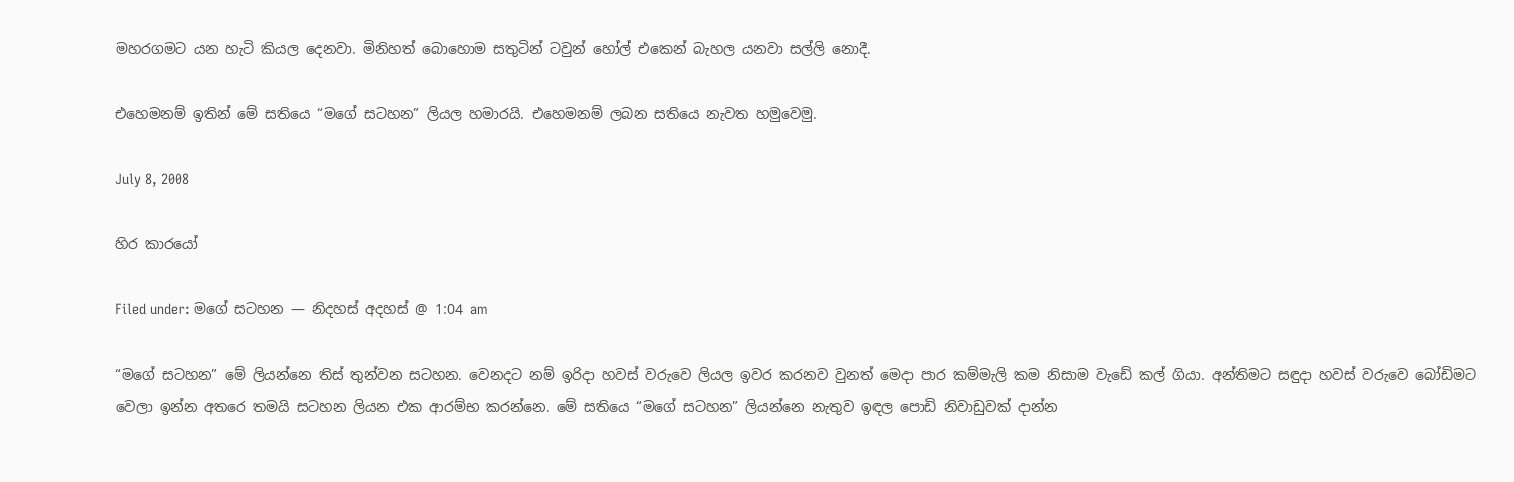මහරගමට යන හැටි කියල දෙනවා. මිනිහත් බොහොම සතුටින් ටවුන් හෝල් එකෙන් බැහල යනවා සල්ලි නොදී.

එහෙමනම් ඉතින් මේ සතියෙ “මගේ සටහන” ලියල හමාරයි. එහෙමනම් ලබන සතියෙ නැවත හමුවෙමු.

July 8, 2008

හිර කාරයෝ

Filed under: මගේ සටහන — නිදහස් අදහස් @ 1:04 am

“මගේ සටහන” මේ ලියන්නෙ තිස් තුන්වන සටහන. වෙනදට නම් ඉරිදා හවස් වරුවෙ ලියල ඉවර කරනව වුනත් මෙදා පාර කම්මැලි කම නිසාම වැඩේ කල් ගියා. අන්තිමට සඳුදා හවස් වරුවෙ බෝඩිමට වෙලා ඉන්න අතරෙ තමයි සටහන ලියන එක ආරම්භ කරන්නෙ. මේ සතියෙ “මගේ සටහන” ලියන්නෙ නැතුව ඉඳල පොඩි නිවාඩුවක් දාන්න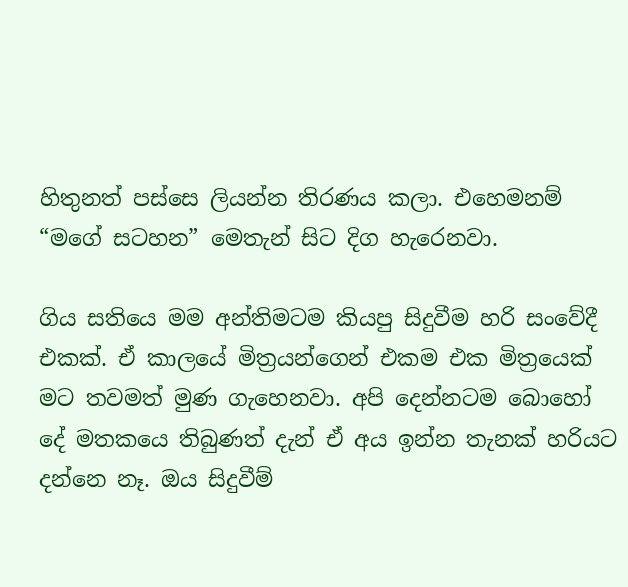හිතුනත් පස්සෙ ලියන්න තිරණය කලා. එහෙමනම් “මගේ සටහන” මෙතැන් සිට දිග හැරෙනවා.

ගිය සතියෙ මම අන්තිමටම කියපු සිදුවීම හරි සංවේදී එකක්. ඒ කාලයේ මිත්‍රයන්ගෙන් එකම එක මිත්‍රයෙක් මට තවමත් මුණ ගැහෙනවා. අපි දෙන්නටම බොහෝ දේ මතකයෙ තිබුණත් දැන් ඒ අය ඉන්න තැනක් හරියට දන්නෙ නෑ. ඔය සිදුවීම්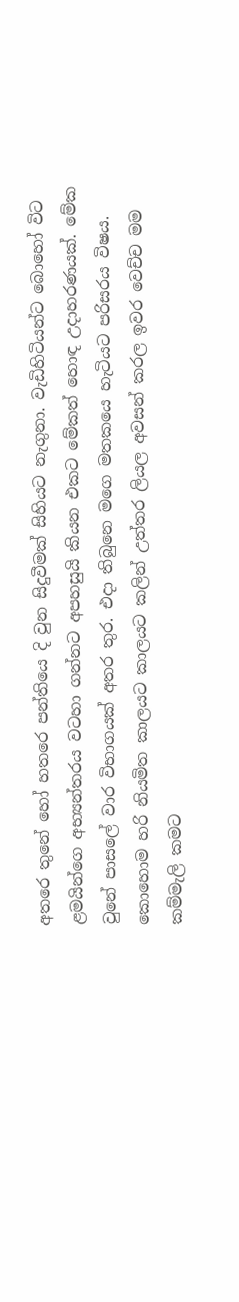අතරෙ තුනේ හෝ හතරෙ පන්තියෙ දි වුන සිදුවීමක් සිහියට නැගුනා. වැඩිහිටියන්ට බොහෝ විට ළමයින්ගෙ අභ්‍යන්තරය වටහා ගන්නට අපහසුයි කියන එකට මේකත් හොඳ උදාහරණයක්. මේක වුනේ පාසලේ වාර විභාගයක් අතර තුර. එදා තිබුනෙ මගෙ මතකයෙ හැටියට පරිසරය විෂය. කොහොම හරි නියමිත කාලයට කාලයට කලින් උත්තර ලියල අවසන් කරල ඉවර වෙච්ච මම කම්මැලි කමට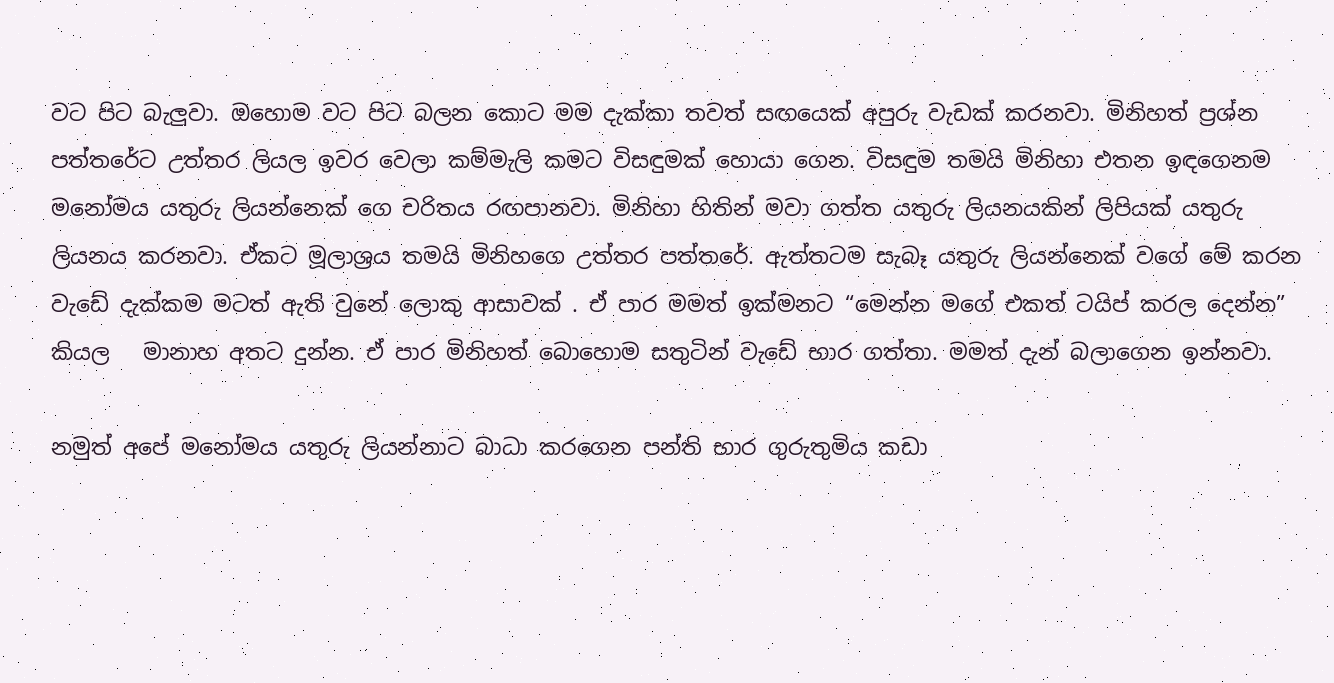වට පිට බැලුවා. ඔහොම වට පිට බලන කොට මම දැක්කා තවත් සඟයෙක් අපුරු වැඩක් කරනවා. මිනිහත් ප්‍රශ්න පත්තරේට උත්තර ලියල ඉවර වෙලා කම්මැලි කමට විසඳුමක් හොයා ගෙන. විසඳුම තමයි මිනිහා එතන ඉඳගෙනම මනෝමය යතුරු ලියන්නෙක් ගෙ චරිතය රඟපානවා. මිනිහා හිතින් මවා ගත්ත යතුරු ලියනයකින් ලිපියක් යතුරු ලියනය කරනවා. ඒකට මූලාශ්‍රය තමයි මිනිහගෙ උත්තර පත්තරේ. ඇත්තටම සැබෑ යතුරු ලියන්නෙක් වගේ මේ කරන වැඩේ දැක්කම මටත් ඇති වුනේ ලොකු ආසාවක් . ඒ පාර මමත් ඉක්මනට “මෙන්න මගේ එකත් ටයිප් කරල දෙන්න” කියල   මානාහ අතට දුන්න. ඒ පාර මිනිහත් බොහොම සතුටින් වැඩේ භාර ගත්තා. මමත් දැන් බලාගෙන ඉන්නවා.

නමුත් අපේ මනෝමය යතුරු ලියන්නාට බාධා කරගෙන පන්ති භාර ගුරුතුමිය කඩා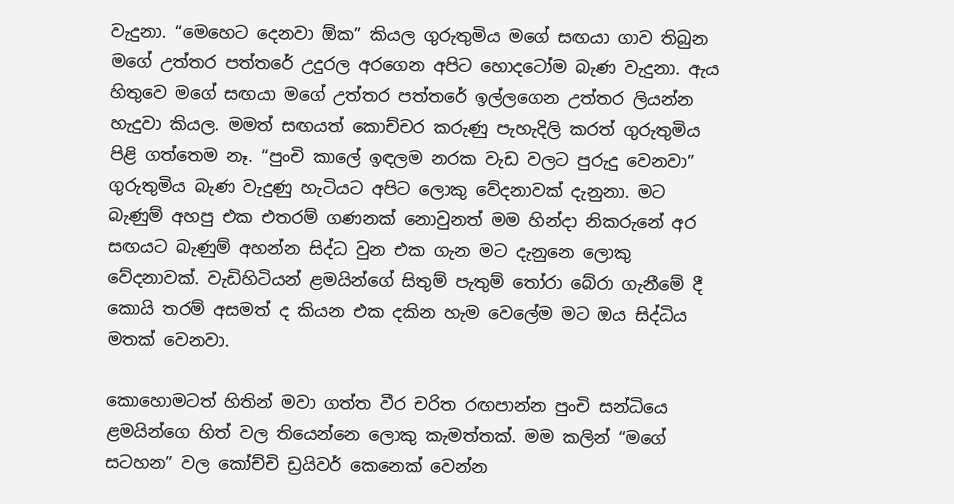වැදුනා. “මෙහෙට දෙනවා ඕක” කියල ගුරුතුමිය මගේ සඟයා ගාව තිබුන මගේ උත්තර පත්තරේ උදුරල අරගෙන අපිට හොදටෝම බැණ වැදුනා. ඇය හිතුවෙ මගේ සඟයා මගේ උත්තර පත්තරේ ඉල්ලගෙන උත්තර ලියන්න හැදුවා කියල. මමත් සඟයත් කොච්චර කරුණු පැහැදිලි කරත් ගුරුතුමිය පිළි ගත්තෙම නෑ. “පුංචි කාලේ ඉඳලම නරක වැඩ වලට පුරුදු වෙනවා” ගුරුතුමිය බැණ වැදුණු හැටියට අපිට ලොකු වේදනාවක් දැනුනා. මට බැණුම් අහපු එක එතරම් ගණනක් නොවුනත් මම හින්දා නිකරුනේ අර සඟයට බැණුම් අහන්න සිද්ධ වුන එක ගැන මට දැනුනෙ ලොකු වේදනාවක්. වැඩිහිටියන් ළමයින්ගේ සිතුම් පැතුම් තෝරා බේරා ගැනීමේ දී කොයි තරම් අසමත් ද කියන එක දකින හැම වෙලේම මට ඔය සිද්ධිය මතක් වෙනවා.

කොහොමටත් හිතින් මවා ගත්ත වීර චරිත රඟපාන්න පුංචි සන්ධියෙ ළමයින්ගෙ හිත් වල තියෙන්නෙ ලොකු කැමත්තක්. මම කලින් “මගේ සටහන” වල කෝච්චි ඩ්‍රයිවර් කෙනෙක් වෙන්න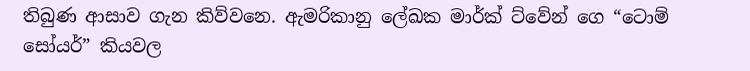තිබුණ ආසාව ගැන කිව්වනෙ. ඇමරිකානු ලේඛක මාර්ක් ට්වේන් ගෙ “ටොම් සෝයර්” කියවල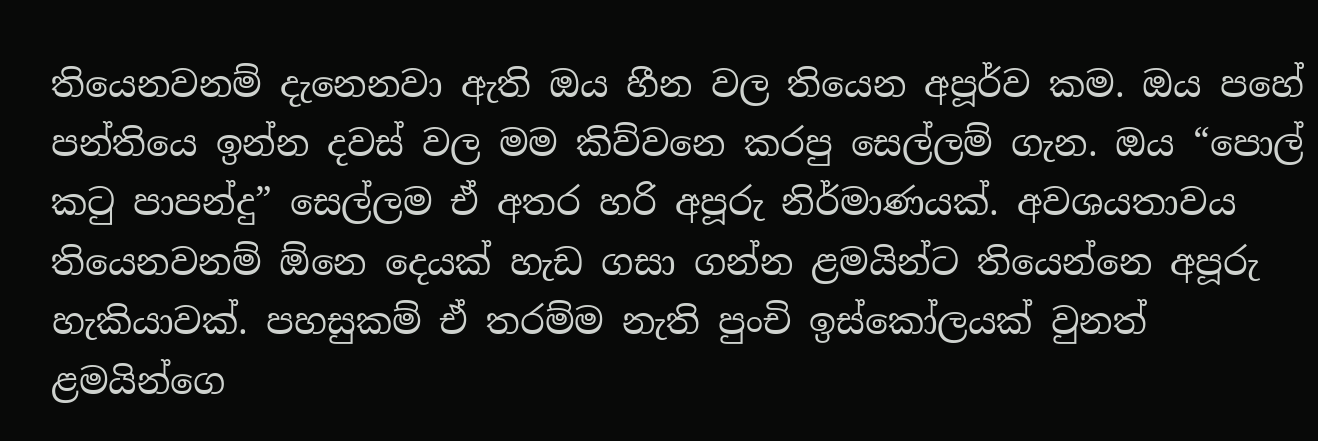තියෙනවනම් දැනෙනවා ඇති ඔය හීන වල තියෙන අපූර්ව කම. ඔය පහේ පන්තියෙ ඉන්න දවස් වල මම කිව්වනෙ කරපු සෙල්ලම් ගැන. ඔය “පොල් කටු පාපන්දු” සෙල්ලම ඒ අතර හරි අපූරු නිර්මාණයක්. අවශයතාවය තියෙනවනම් ඕනෙ දෙයක් හැඩ ගසා ගන්න ළමයින්ට තියෙන්නෙ අපූරු හැකියාවක්. පහසුකම් ඒ තරම්ම නැති පුංචි ඉස්කෝලයක් වුනත් ළමයින්ගෙ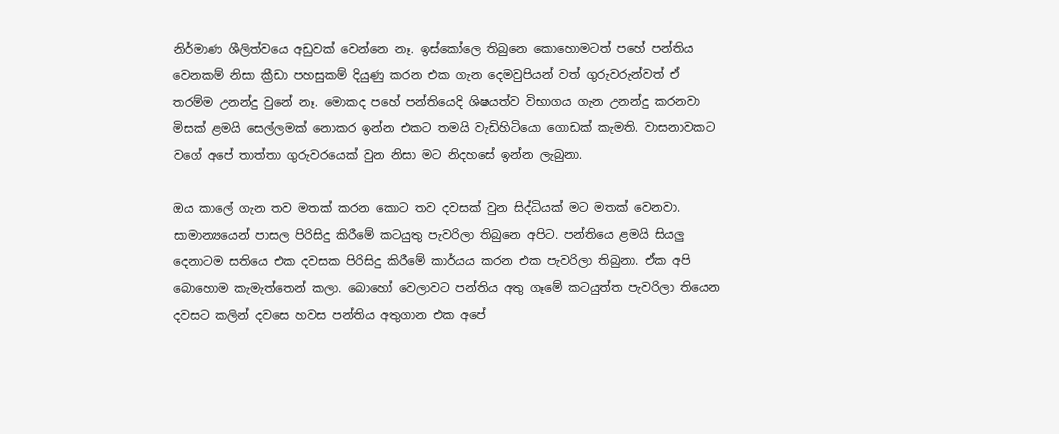නිර්මාණ ශීලිත්වයෙ අඩුවක් වෙන්නෙ නෑ. ඉස්කෝලෙ තිබුනෙ කොහොමටත් පහේ පන්තිය වෙනකම් නිසා ක්‍රීඩා පහසුකම් දියුණු කරන එක ගැන දෙමවුපියන් වත් ගුරුවරුන්වත් ඒ තරම්ම උනන්දු වුනේ නෑ. මොකද පහේ පන්තියෙදි ශිෂයත්ව විභාගය ගැන උනන්දු කරනවා මිසක් ළමයි සෙල්ලමක් නොකර ඉන්න එකට තමයි වැඩිහිටියො ගොඩක් කැමති. වාසනාවකට වගේ අපේ තාත්තා ගුරුවරයෙක් වුන නිසා මට නිදහසේ ඉන්න ලැබුනා.

ඔය කාලේ ගැන තව මතක් කරන කොට තව දවසක් වුන සිද්ධියක් මට මතක් වෙනවා. සාමාන්‍යයෙන් පාසල පිරිසිදු කිරීමේ කටයුතු පැවරිලා තිබුනෙ අපිට. පන්තියෙ ළමයි සියලු දෙනාටම සතියෙ එක දවසක පිරිසිදු කිරීමේ කාර්යය කරන එක පැවරිලා තිබුනා. ඒක අපි බොහොම කැමැත්තෙන් කලා. බොහෝ වෙලාවට පන්තිය අතු ගෑමේ කටයුත්ත පැවරිලා තියෙන දවසට කලින් දවසෙ හවස පන්තිය අතුගාන එක අපේ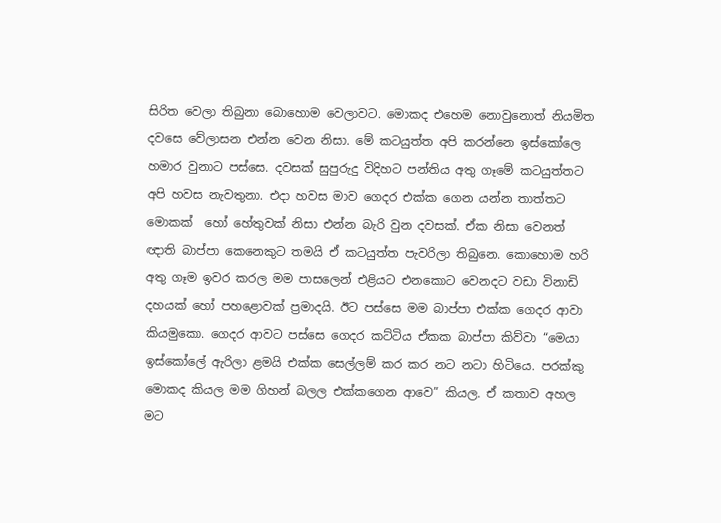සිරිත වෙලා තිබුනා බොහොම වෙලාවට. මොකද එහෙම නොවුනොත් නියමිත දවසෙ වේලාසන එන්න වෙන නිසා. මේ කටයුත්ත අපි කරන්නෙ ඉස්කෝලෙ හමාර වුනාට පස්සෙ. දවසක් සුපුරුදු විදිහට පන්තිය අතු ගෑමේ කටයුත්තට අපි හවස නැවතුනා. එදා හවස මාව ගෙදර එක්ක ගෙන යන්න තාත්තට මොකක්  හෝ හේතුවක් නිසා එන්න බැරි වුන දවසක්. ඒක නිසා වෙනත් ඥාති බාප්පා කෙනෙකුට තමයි ඒ කටයුත්ත පැවරිලා තිබුනෙ. කොහොම හරි අතු ගෑම ඉවර කරල මම පාසලෙන් එළියට එනකොට වෙනදට වඩා විනාඩි දහයක් හෝ පහළොවක් ප්‍රමාදයි. ඊට පස්සෙ මම බාප්පා එක්ක ගෙදර ආවා කියමුකො. ගෙදර ආවට පස්සෙ ගෙදර කට්ටිය ඒකක බාප්පා කිව්වා “මෙයා ඉස්කෝලේ ඇරිලා ළමයි එක්ක සෙල්ලම් කර කර නට නටා හිටියෙ. පරක්කු මොකද කියල මම ගිහන් බලල එක්කගෙන ආවෙ” කියල. ඒ කතාව අහල මට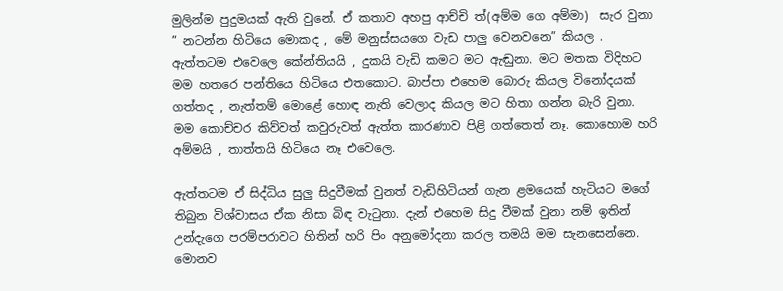මුලින්ම පුදුමයක් ඇති වුනේ. ඒ කතාව අහපු ආච්චි ත්(අම්ම ගෙ අම්මා)  සැර වුනා ” නටන්න හිටියෙ මොකද , මේ මනුස්සයගෙ වැඩ පාලු වෙනවනෙ” කියල . ඇත්තටම එවෙලෙ කේන්තියයි , දුකයි වැඩි කමට මට ඇඬුනා. මට මතක විදිහට මම හතරෙ පන්තියෙ හිටියෙ එතකොට. බාප්පා එහෙම බොරු කියල විනෝදයක් ගත්තද , නැත්තම් මොළේ හොඳ නැති වෙලාද කියල මට හිතා ගන්න බැරි වුනා. මම කොච්චර කිව්වත් කවුරුවත් ඇත්ත කාරණාව පිළි ගත්තෙත් නෑ. කොහොම හරි අම්මයි , තාත්තයි හිටියෙ නෑ එවෙලෙ.

ඇත්තටම ඒ සිද්ධිය සුලු සිදුවීමක් වුනත් වැඩිහිටියන් ගැන ළමයෙක් හැටියට මගේ තිබුන විශ්වාසය ඒක නිසා බිඳ වැටුනා. දැන් එහෙම සිදු වීමක් වුනා නම් ඉතින් උන්දැගෙ පරම්පරාවට හිතින් හරි පිං අනුමෝදනා කරල තමයි මම සැනසෙන්නෙ. මොනව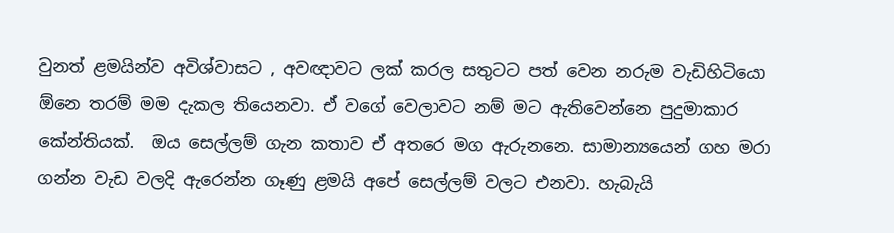වුනත් ළමයින්ව අවිශ්වාසට , අවඥාවට ලක් කරල සතුටට පත් වෙන නරුම වැඩිහිටියො ඕනෙ තරම් මම දැකල තියෙනවා. ඒ වගේ වෙලාවට නම් මට ඇතිවෙන්නෙ පුදුමාකාර කේන්තියක්.  ඔය සෙල්ලම් ගැන කතාව ඒ අතරෙ මග ඇරුනනෙ. සාමාන්‍යයෙන් ගහ මරා ගන්න වැඩ වලදි ඇරෙන්න ගෑණු ළමයි අපේ සෙල්ලම් වලට එනවා. හැබැයි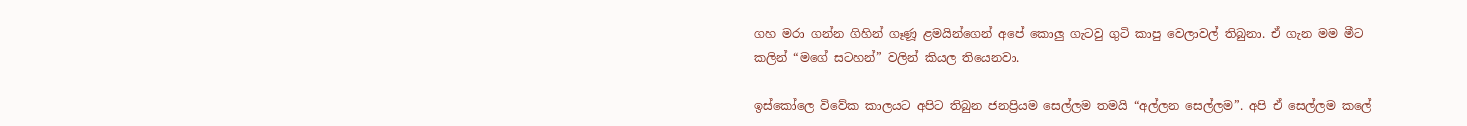ගහ මරා ගන්න ගිහින් ගෑණූ ළමයින්ගෙන් අපේ කොලු ගැටවු ගුටි කාපු වෙලාවල් තිබුනා. ඒ ගැන මම මීට කලින් “මගේ සටහන්” වලින් කියල තියෙනවා.

ඉස්කෝලෙ විවේක කාලයට අපිට තිබුන ජනප්‍රියම සෙල්ලම තමයි “අල්ලන සෙල්ලම”. අපි ඒ සෙල්ලම කලේ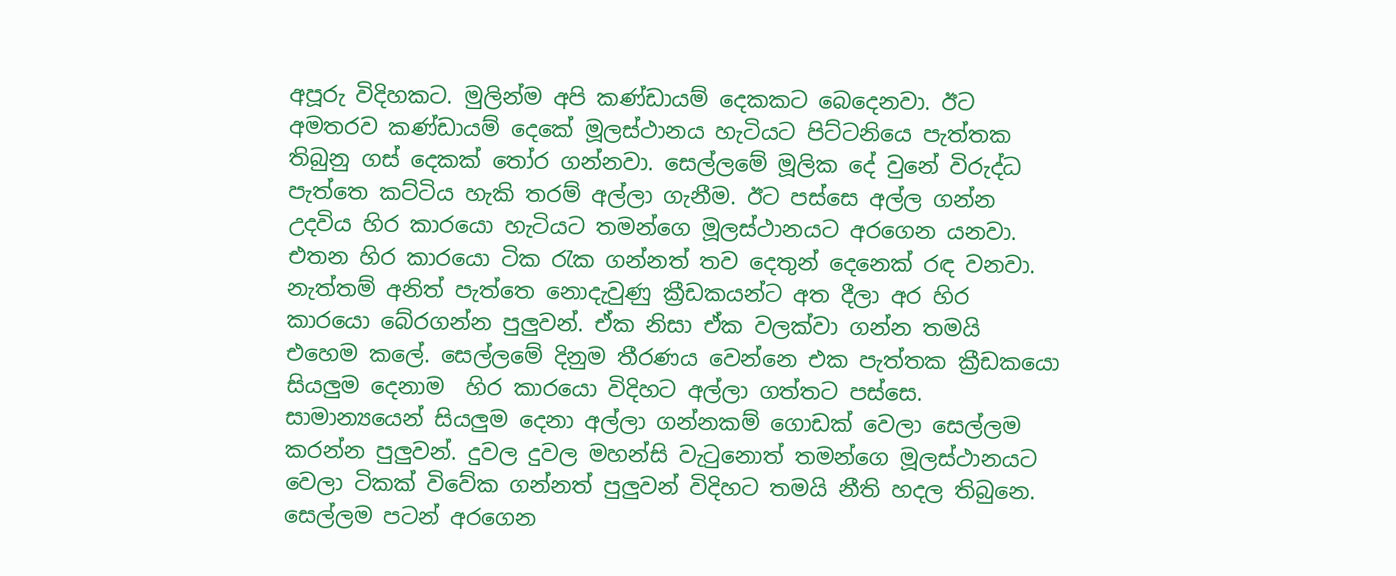අපූරු විදිහකට. මුලින්ම අපි කණ්ඩායම් දෙකකට බෙදෙනවා. ඊට අමතරව කණ්ඩායම් දෙකේ මූලස්ථානය හැටියට පිට්ටනියෙ පැත්තක තිබුනු ගස් දෙකක් තෝර ගන්නවා. සෙල්ලමේ මූලික දේ වුනේ විරුද්ධ පැත්තෙ කට්ටිය හැකි තරම් අල්ලා ගැනීම. ඊට පස්සෙ අල්ල ගන්න උදවිය හිර කාරයො හැටියට තමන්ගෙ මූලස්ථානයට අරගෙන යනවා. එතන හිර කාරයො ටික රැක ගන්නත් තව දෙතුන් දෙනෙක් රඳ වනවා. නැත්තම් අනිත් පැත්තෙ නොදැවුණු ක්‍රීඩකයන්ට අත දීලා අර හිර කාරයො බේරගන්න පුලුවන්. ඒක නිසා ඒක වලක්වා ගන්න තමයි එහෙම කලේ. සෙල්ලමේ දිනුම තීරණය වෙන්නෙ එක පැත්තක ක්‍රීඩකයො සියලුම දෙනාම  හිර කාරයො විදිහට අල්ලා ගත්තට පස්සෙ. සාමාන්‍යයෙන් සියලුම දෙනා අල්ලා ගන්නකම් ගොඩක් වෙලා සෙල්ලම කරන්න පුලුවන්. දුවල දුවල මහන්සි වැටුනොත් තමන්ගෙ මූලස්ථානයට වෙලා ටිකක් විවේක ගන්නත් පුලුවන් විදිහට තමයි නීති හදල තිබුනෙ. සෙල්ලම පටන් අරගෙන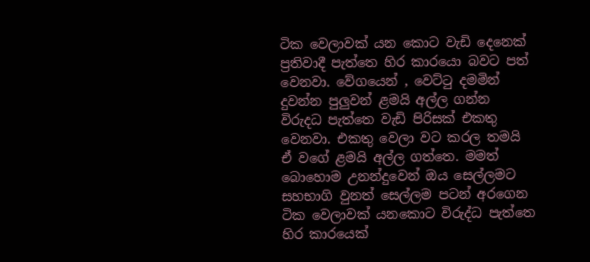ටික වෙලාවක් යන කොට වැඩි දෙනෙක් ප්‍රතිවාදී පැත්තෙ හිර කාරයො බවට පත් වෙනවා. වේගයෙන් , වෙට්ටු දමමින් දුවන්න පුලුවන් ළමයි අල්ල ගන්න විරුදධ පැත්තෙ වැඩි පිරිසක් එකතු වෙනවා. එකතු වෙලා වට කරල තමයි ඒ වගේ ළමයි අල්ල ගත්තෙ. මමත් බොහොම උනන්දුවෙන් ඔය සෙල්ලමට සහභාගි වුනත් සෙල්ලම පටන් අරගෙන ටික වෙලාවක් යනකොට විරුද්ධ පැත්තෙ හිර කාරයෙක්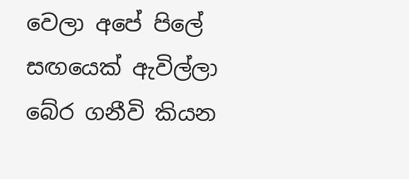වෙලා අපේ පිලේ සඟයෙක් ඇවිල්ලා බේර ගනීවි කියන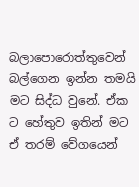බලාපොරොත්තුවෙන් බල්ගෙන ඉන්න තමයි මට සිද්ධ වුනේ. ඒක ට හේතුව ඉතින් මට ඒ තරම් වේගයෙන්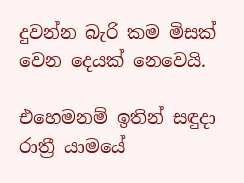දුවන්න බැරි කම මිසක් වෙන දෙයක් නෙවෙයි.

එහෙමනම් ඉතින් සඳුදා රාත්‍රී යාමයේ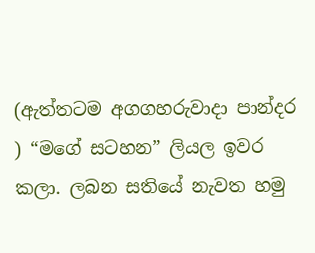(ඇත්තටම අගගහරුවාදා පාන්දර ) “මගේ සටහන” ලියල ඉවර කලා. ලබන සතියේ නැවත හමු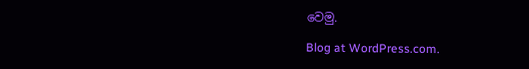වෙමු.

Blog at WordPress.com.